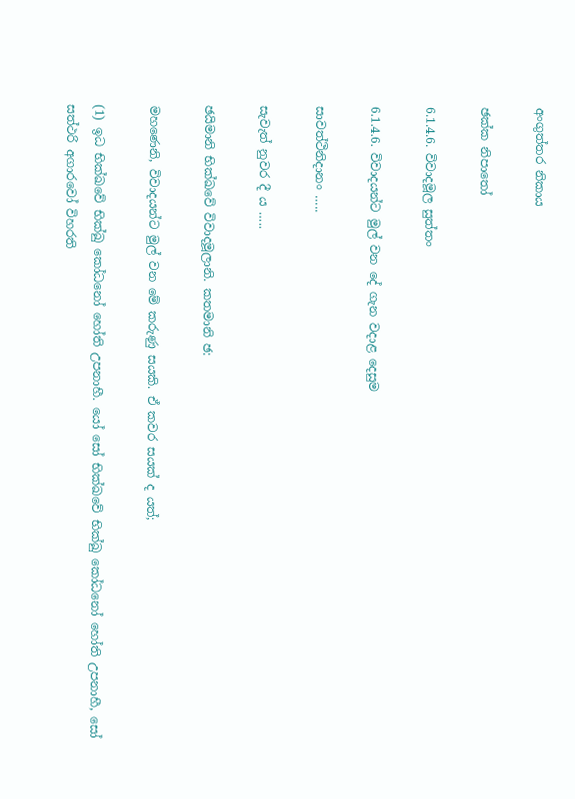අංගුත්තර නිකාය

ඡක්ක නිපාතෝ

6.1.4.6. විවාදමූල සුත්තං

6.1.4.6. විවාදයන්ට මුල් වන දේ ගැන වදාළ දෙසුම

සාවත්ථිනිදානං …..

සැවැත් නුවර දී ය …..

ඡයිමානි භික්ඛවේ විවාදමූලානි. කතමානි ඡ:

මහණෙනි, විවාදයන්ට මුල් වන මේ කරුණු සයකි. ඒ කවර සයක් ද යත්;

(1) ඉධ භික්ඛවේ භික්ඛු කෝධනෝ හෝති උපනාහී. යෝ සෝ භික්ඛවේ භික්ඛු කෝධනෝ හෝති උපනාහී, සෝ සත්ථරි අගාරවෝ විහරති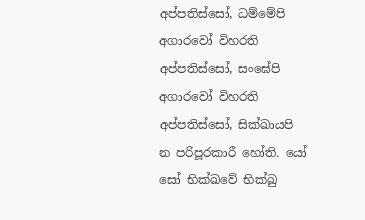අප්පතිස්සෝ, ධම්මේපි අගාරවෝ විහරති අප්පතිස්සෝ, සංඝේපි අගාරවෝ විහරති අප්පතිස්සෝ, සික්ඛායපි න පරිපූරකාරී හෝති. යෝ සෝ භික්ඛවේ භික්ඛු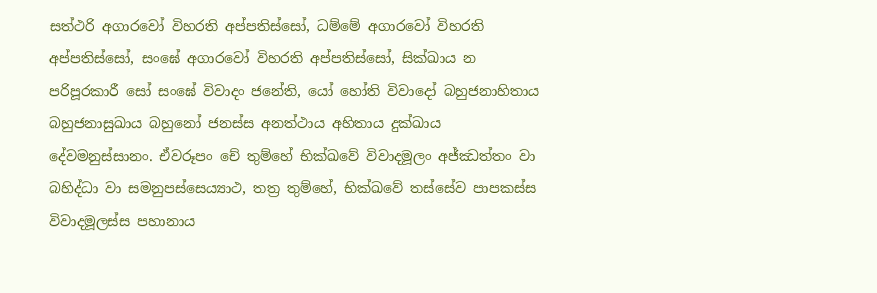සත්ථරි අගාරවෝ විහරති අප්පතිස්සෝ, ධම්මේ අගාරවෝ විහරති අප්පතිස්සෝ, සංඝේ අගාරවෝ විහරති අප්පතිස්සෝ, සික්ඛාය න පරිපූරකාරී සෝ සංඝේ විවාදං ජනේති, යෝ හෝති විවාදෝ බහුජනාහිතාය බහුජනාසුඛාය බහුනෝ ජනස්ස අනත්ථාය අහිතාය දුක්ඛාය දේවමනුස්සානං. ඒවරූපං චේ තුම්හේ භික්ඛවේ විවාදමූලං අජ්ඣත්තං වා බහිද්ධා වා සමනුපස්සෙය්‍යාථ, තත්‍ර තුම්හේ, භික්ඛවේ තස්සේව පාපකස්ස විවාදමූලස්ස පහානාය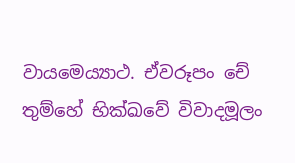වායමෙය්‍යාථ. ඒවරූපං චේ තුම්හේ භික්ඛවේ විවාදමූලං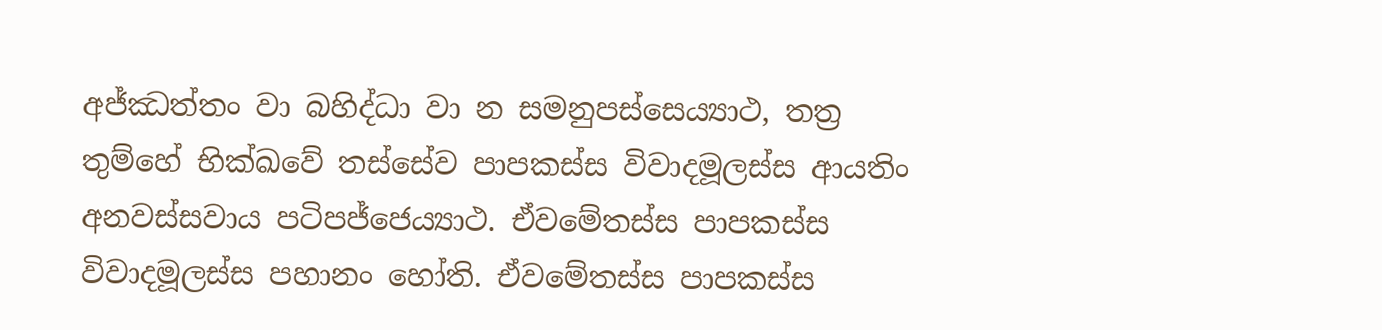අජ්ඣත්තං වා බහිද්ධා වා න සමනුපස්සෙය්‍යාථ, තත්‍ර තුම්හේ භික්ඛවේ තස්සේව පාපකස්ස විවාදමූලස්ස ආයතිං අනවස්සවාය පටිපජ්ජෙය්‍යාථ. ඒවමේතස්ස පාපකස්ස විවාදමූලස්ස පහානං හෝති. ඒවමේතස්ස පාපකස්ස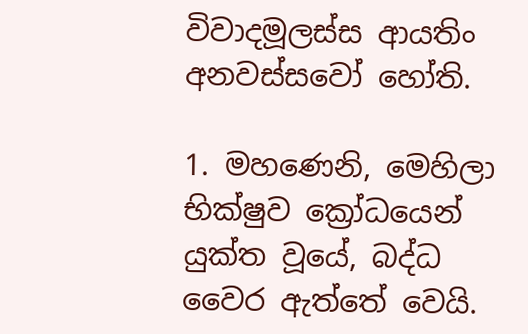විවාදමූලස්ස ආයතිං අනවස්සවෝ හෝති.

1. මහණෙනි, මෙහිලා භික්ෂුව ක්‍රෝධයෙන් යුක්ත වූයේ, බද්ධ වෛර ඇත්තේ වෙයි.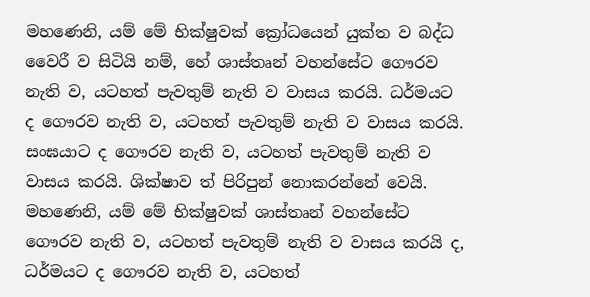මහණෙනි, යම් මේ භික්ෂුවක් ක්‍රෝධයෙන් යුක්ත ව බද්ධ වෛරී ව සිටියි නම්, හේ ශාස්තෘන් වහන්සේට ගෞරව නැති ව, යටහත් පැවතුම් නැති ව වාසය කරයි. ධර්මයට ද ගෞරව නැති ව, යටහත් පැවතුම් නැති ව වාසය කරයි. සංඝයාට ද ගෞරව නැති ව, යටහත් පැවතුම් නැති ව වාසය කරයි. ශික්ෂාව ත් පිරිපුන් නොකරන්නේ වෙයි. මහණෙනි, යම් මේ භික්ෂුවක් ශාස්තෘන් වහන්සේට ගෞරව නැති ව, යටහත් පැවතුම් නැති ව වාසය කරයි ද, ධර්මයට ද ගෞරව නැති ව, යටහත්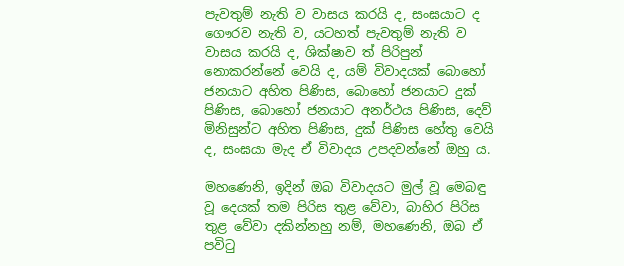පැවතුම් නැති ව වාසය කරයි ද, සංඝයාට ද ගෞරව නැති ව, යටහත් පැවතුම් නැති ව වාසය කරයි ද, ශික්ෂාව ත් පිරිපුන් නොකරන්නේ වෙයි ද, යම් විවාදයක් බොහෝ ජනයාට අහිත පිණිස, බොහෝ ජනයාට දුක් පිණිස, බොහෝ ජනයාට අනර්ථය පිණිස, දෙව් මිනිසුන්ට අහිත පිණිස, දුක් පිණිස හේතු වෙයි ද, සංඝයා මැද ඒ විවාදය උපදවන්නේ ඔහු ය.

මහණෙනි, ඉදින් ඔබ විවාදයට මුල් වූ මෙබඳු වූ දෙයක් තම පිරිස තුළ වේවා, බාහිර පිරිස තුළ වේවා දකින්නහු නම්, මහණෙනි, ඔබ ඒ පවිටු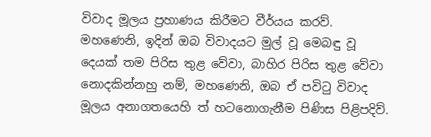විවාද මූලය ප්‍රහාණය කිරීමට වීර්යය කරව්. මහණෙනි, ඉදින් ඔබ විවාදයට මුල් වූ මෙබඳු වූ දෙයක් තම පිරිස තුළ වේවා, බාහිර පිරිස තුළ වේවා නොදකින්නහු නම්, මහණෙනි, ඔබ ඒ පවිටු විවාද මූලය අනාගතයෙහි ත් හටනොගැනීම පිණිස පිළිපදිව්.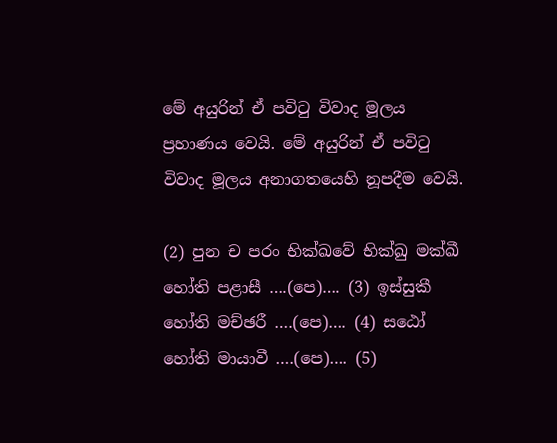මේ අයුරින් ඒ පවිටු විවාද මූලය ප්‍රහාණය වෙයි. මේ අයුරින් ඒ පවිටු විවාද මූලය අනාගතයෙහි නූපදීම වෙයි.

(2) පුන ච පරං භික්ඛවේ භික්ඛු මක්ඛී හෝති පළාසී ….(පෙ)…. (3) ඉස්සුකී හෝති මච්ඡරී ….(පෙ)…. (4) සඨෝ හෝති මායාවී ….(පෙ)…. (5)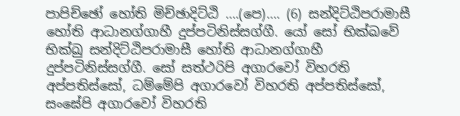පාපිච්ඡෝ හෝති මිච්ඡාදිට්ඨි ….(පෙ)…. (6) සන්දිට්ඨිපරාමාසී හෝති ආධානග්ගාහී දුප්පටිනිස්සග්ගී. යෝ සෝ භික්ඛවේ භික්ඛු සන්දිට්ඨිපරාමාසී හෝති ආධානග්ගාහී දුප්පටිනිස්සග්ගී. සෝ සත්ථරිපි අගාරවෝ විහරති අප්පතිස්සෝ, ධම්මේපි අගාරවෝ විහරති අප්පතිස්සෝ, සංඝේපි අගාරවෝ විහරති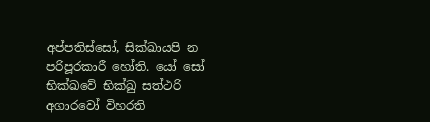අප්පතිස්සෝ, සික්ඛායපි න පරිපූරකාරී හෝති. යෝ සෝ භික්ඛවේ භික්ඛු සත්ථරි අගාරවෝ විහරති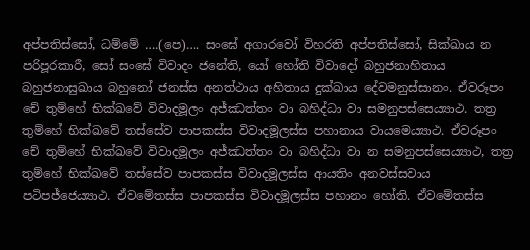අප්පතිස්සෝ, ධම්මේ ….(පෙ)…. සංඝේ අගාරවෝ විහරති අප්පතිස්සෝ, සික්ඛාය න පරිපූරකාරී, සෝ සංඝේ විවාදං ජනේති, යෝ හෝති විවාදෝ බහුජනාහිතාය බහුජනාසුඛාය බහුනෝ ජනස්ස අනත්ථාය අහිතාය දුක්ඛාය දේවමනුස්සානං. ඒවරූපං චේ තුම්හේ භික්ඛවේ විවාදමූලං අජ්ඣත්තං වා බහිද්ධා වා සමනුපස්සෙය්‍යාථ. තත්‍ර තුම්හේ භික්ඛවේ තස්සේව පාපකස්ස විවාදමූලස්ස පහානාය වායමෙය්‍යාථ. ඒවරූපං චේ තුම්හේ භික්ඛවේ විවාදමූලං අජ්ඣත්තං වා බහිද්ධා වා න සමනුපස්සෙය්‍යාථ, තත්‍ර තුම්හේ භික්ඛවේ තස්සේව පාපකස්ස විවාදමූලස්ස ආයතිං අනවස්සවාය පටිපජ්ජෙය්‍යාථ. ඒවමේතස්ස පාපකස්ස විවාදමූලස්ස පහානං හෝති. ඒවමේතස්ස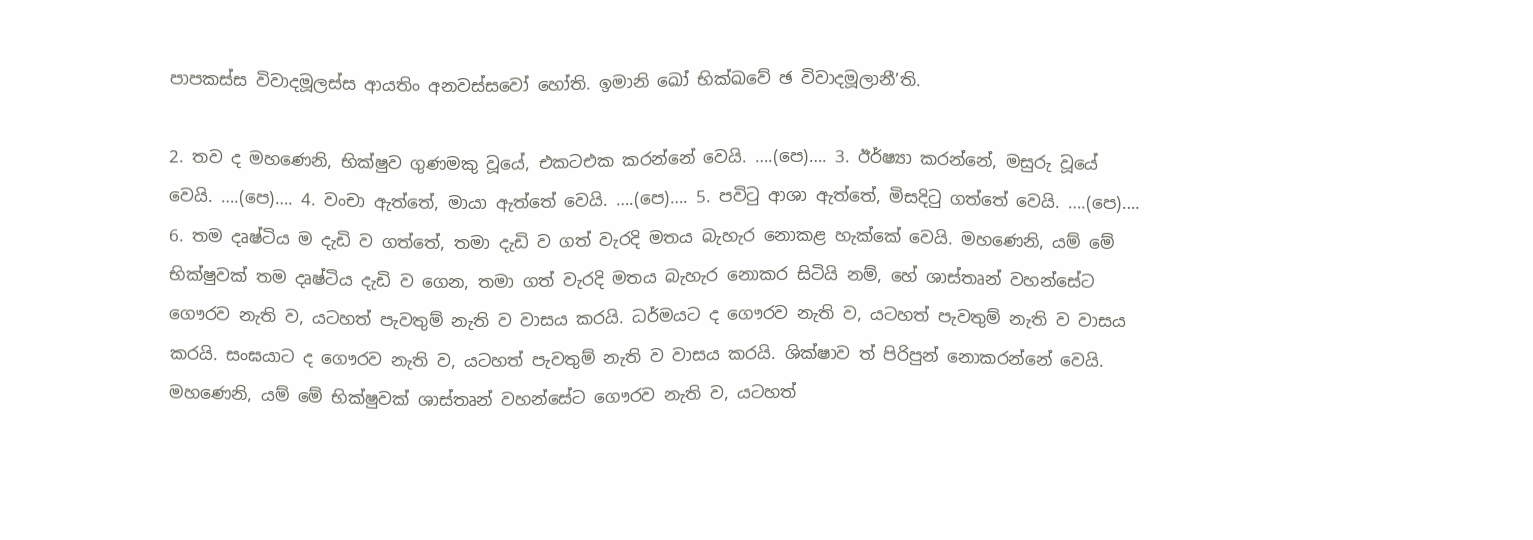පාපකස්ස විවාදමූලස්ස ආයතිං අනවස්සවෝ හෝති. ඉමානි ඛෝ භික්ඛවේ ඡ විවාදමූලානී’ති.

2. තව ද මහණෙනි, භික්ෂුව ගුණමකු වූයේ, එකටඑක කරන්නේ වෙයි. ….(පෙ)…. 3. ඊර්ෂ්‍යා කරන්නේ, මසුරු වූයේ වෙයි. ….(පෙ)…. 4. වංචා ඇත්තේ, මායා ඇත්තේ වෙයි. ….(පෙ)…. 5. පවිටු ආශා ඇත්තේ, මිසදිටු ගත්තේ වෙයි. ….(පෙ)…. 6. තම දෘෂ්ටිය ම දැඩි ව ගත්තේ, තමා දැඩි ව ගත් වැරදි මතය බැහැර නොකළ හැක්කේ වෙයි. මහණෙනි, යම් මේ භික්ෂුවක් තම දෘෂ්ටිය දැඩි ව ගෙන, තමා ගත් වැරදි මතය බැහැර නොකර සිටියි නම්, හේ ශාස්තෘන් වහන්සේට ගෞරව නැති ව, යටහත් පැවතුම් නැති ව වාසය කරයි. ධර්මයට ද ගෞරව නැති ව, යටහත් පැවතුම් නැති ව වාසය කරයි. සංඝයාට ද ගෞරව නැති ව, යටහත් පැවතුම් නැති ව වාසය කරයි. ශික්ෂාව ත් පිරිපුන් නොකරන්නේ වෙයි. මහණෙනි, යම් මේ භික්ෂුවක් ශාස්තෘන් වහන්සේට ගෞරව නැති ව, යටහත්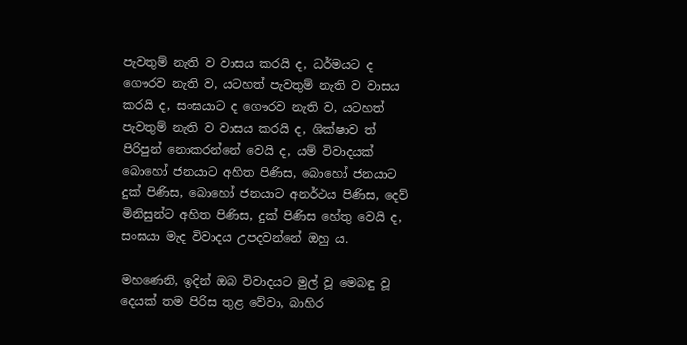පැවතුම් නැති ව වාසය කරයි ද, ධර්මයට ද ගෞරව නැති ව, යටහත් පැවතුම් නැති ව වාසය කරයි ද, සංඝයාට ද ගෞරව නැති ව, යටහත් පැවතුම් නැති ව වාසය කරයි ද, ශික්ෂාව ත් පිරිපුන් නොකරන්නේ වෙයි ද, යම් විවාදයක් බොහෝ ජනයාට අහිත පිණිස, බොහෝ ජනයාට දුක් පිණිස, බොහෝ ජනයාට අනර්ථය පිණිස, දෙව් මිනිසුන්ට අහිත පිණිස, දුක් පිණිස හේතු වෙයි ද, සංඝයා මැද විවාදය උපදවන්නේ ඔහු ය.

මහණෙනි, ඉදින් ඔබ විවාදයට මුල් වූ මෙබඳු වූ දෙයක් තම පිරිස තුළ වේවා, බාහිර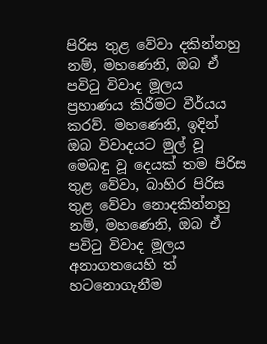පිරිස තුළ වේවා දකින්නහු නම්, මහණෙනි, ඔබ ඒ පවිටු විවාද මූලය ප්‍රහාණය කිරීමට වීර්යය කරව්. මහණෙනි, ඉදින් ඔබ විවාදයට මුල් වූ මෙබඳු වූ දෙයක් තම පිරිස තුළ වේවා, බාහිර පිරිස තුළ වේවා නොදකින්නහු නම්, මහණෙනි, ඔබ ඒ පවිටු විවාද මූලය අනාගතයෙහි ත් හටනොගැනීම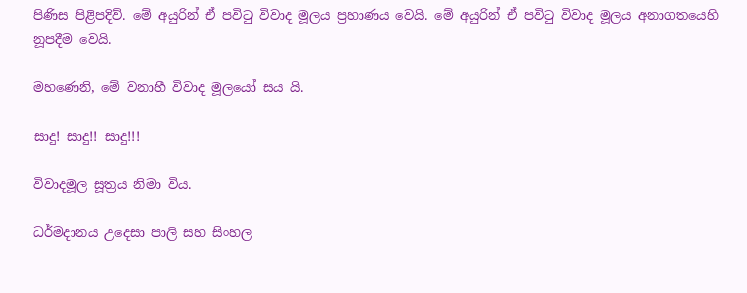පිණිස පිළිපදිව්. මේ අයුරින් ඒ පවිටු විවාද මූලය ප්‍රහාණය වෙයි. මේ අයුරින් ඒ පවිටු විවාද මූලය අනාගතයෙහි නූපදීම වෙයි.

මහණෙනි, මේ වනාහී විවාද මූලයෝ සය යි.

සාදු! සාදු!! සාදු!!!

විවාදමූල සූත්‍රය නිමා විය.

ධර්මදානය උදෙසා පාලි සහ සිංහල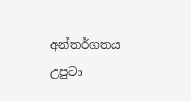අන්තර්ගතය උපුටා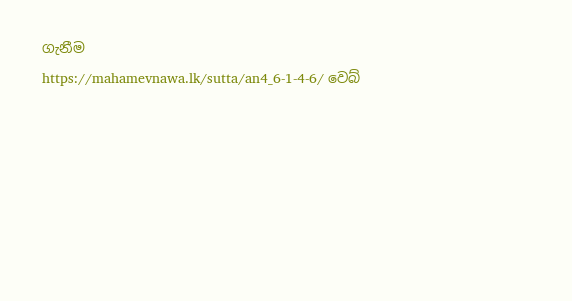ගැනීම https://mahamevnawa.lk/sutta/an4_6-1-4-6/ වෙබ්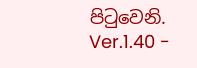පිටුවෙනි.
Ver.1.40 -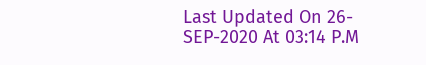Last Updated On 26-SEP-2020 At 03:14 P.M